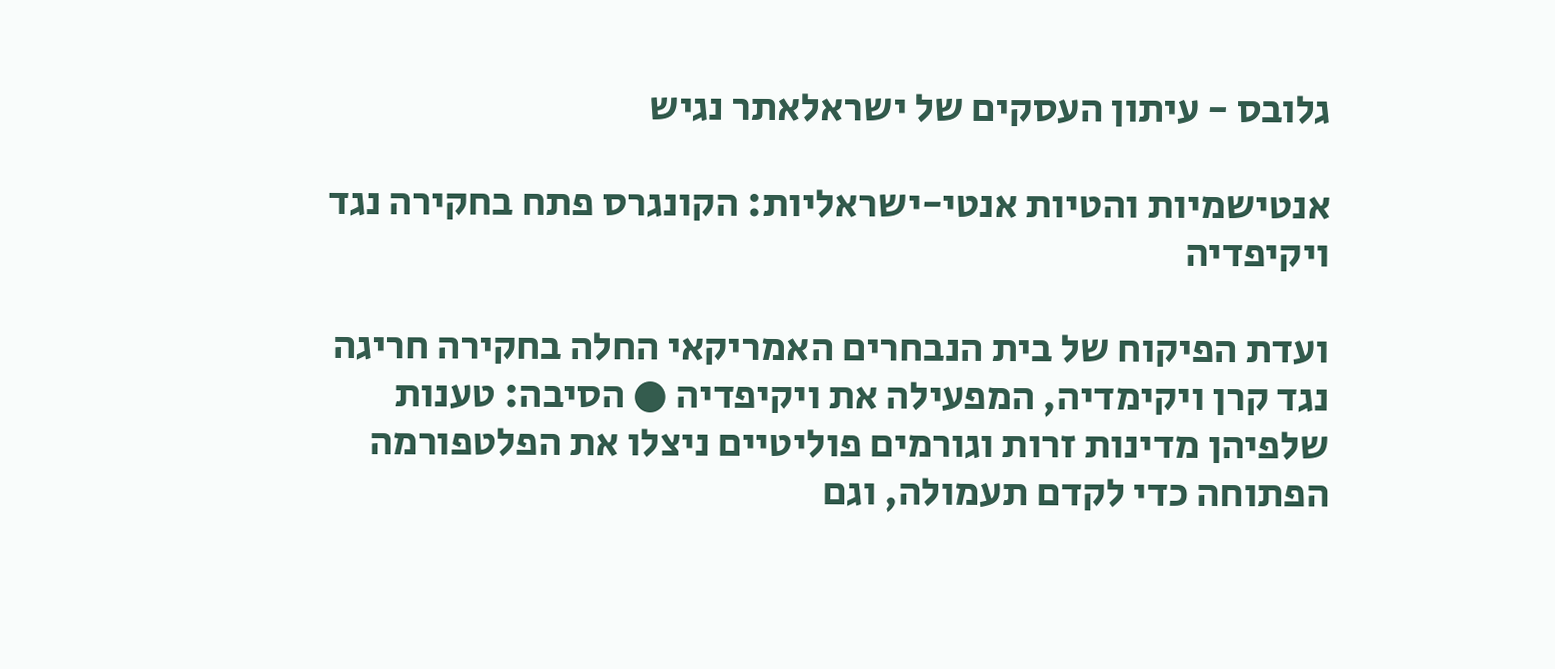גלובס - עיתון העסקים של ישראלאתר נגיש

אנטישמיות והטיות אנטי-ישראליות: הקונגרס פתח בחקירה נגד ויקיפדיה

ועדת הפיקוח של בית הנבחרים האמריקאי החלה בחקירה חריגה נגד קרן ויקימדיה, המפעילה את ויקיפדיה ● הסיבה: טענות שלפיהן מדינות זרות וגורמים פוליטיים ניצלו את הפלטפורמה הפתוחה כדי לקדם תעמולה, וגם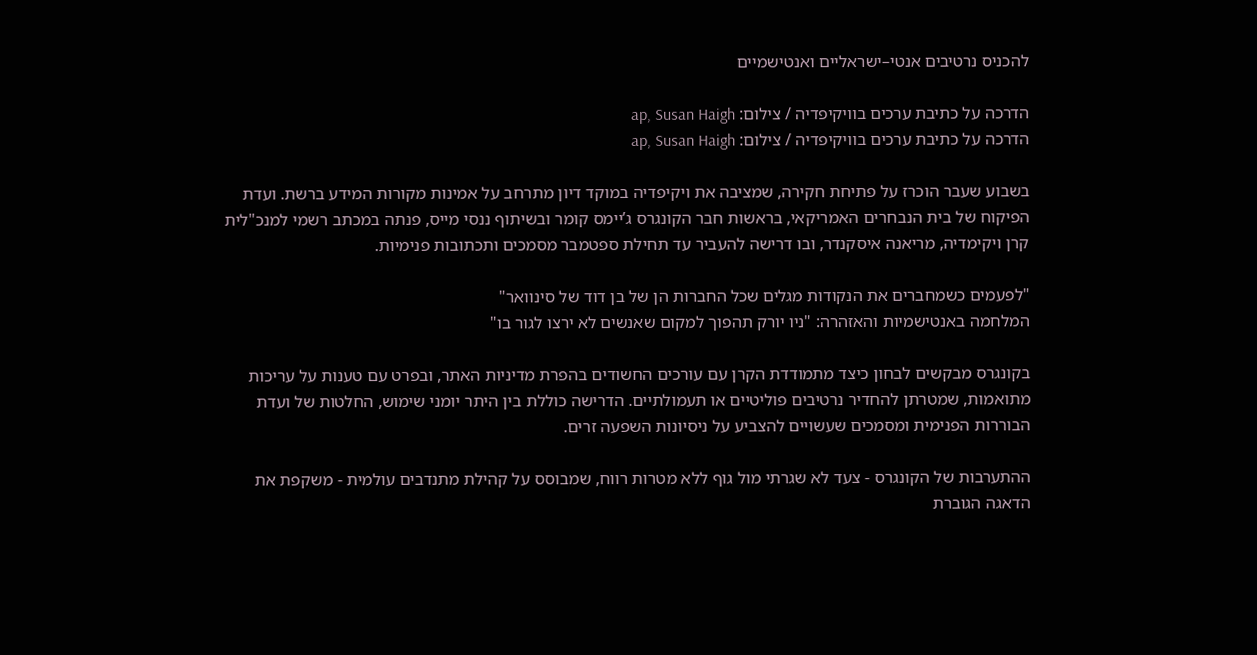להכניס נרטיבים אנטי–ישראליים ואנטישמיים

הדרכה על כתיבת ערכים בוויקיפדיה / צילום: ap, Susan Haigh
הדרכה על כתיבת ערכים בוויקיפדיה / צילום: ap, Susan Haigh

בשבוע שעבר הוכרז על פתיחת חקירה, שמציבה את ויקיפדיה במוקד דיון מתרחב על אמינות מקורות המידע ברשת. ועדת הפיקוח של בית הנבחרים האמריקאי, בראשות חבר הקונגרס ג’יימס קומר ובשיתוף ננסי מייס, פנתה במכתב רשמי למנכ"לית קרן ויקימדיה, מריאנה איסקנדר, ובו דרישה להעביר עד תחילת ספטמבר מסמכים ותכתובות פנימיות.

"לפעמים כשמחברים את הנקודות מגלים שכל החברות הן של בן דוד של סינוואר"
המלחמה באנטישמיות והאזהרה: "ניו יורק תהפוך למקום שאנשים לא ירצו לגור בו"

בקונגרס מבקשים לבחון כיצד מתמודדת הקרן עם עורכים החשודים בהפרת מדיניות האתר, ובפרט עם טענות על עריכות מתואמות, שמטרתן להחדיר נרטיבים פוליטיים או תעמולתיים. הדרישה כוללת בין היתר יומני שימוש, החלטות של ועדת הבוררות הפנימית ומסמכים שעשויים להצביע על ניסיונות השפעה זרים.

ההתערבות של הקונגרס - צעד לא שגרתי מול גוף ללא מטרות רווח, שמבוסס על קהילת מתנדבים עולמית - משקפת את הדאגה הגוברת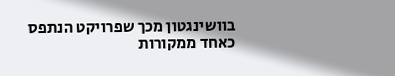בוושינגטון מכך שפרויקט הנתפס כאחד ממקורות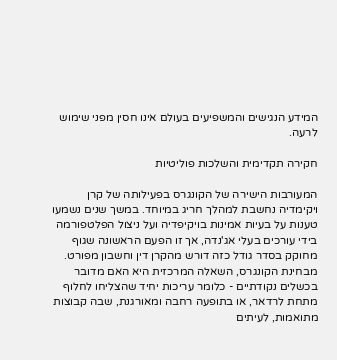המידע הנגישים והמשפיעים בעולם אינו חסין מפני שימוש לרעה.

חקירה תקדימית והשלכות פוליטיות

המעורבות הישירה של הקונגרס בפעילותה של קרן ויקימדיה נחשבת למהלך חריג במיוחד. במשך שנים נשמעו טענות על בעיות אמינות בויקיפדיה ועל ניצול הפלטפורמה בידי עורכים בעלי אג'נדה, אך זו הפעם הראשונה שגוף מחוקק בסדר גודל כזה דורש מהקרן דין וחשבון מפורט. מבחינת הקונגרס, השאלה המרכזית היא האם מדובר בכשלים נקודתיים - כלומר עריכות יחיד שהצליחו לחלוף מתחת לרדאר, או בתופעה רחבה ומאורגנת, שבה קבוצות מתואמות, לעיתים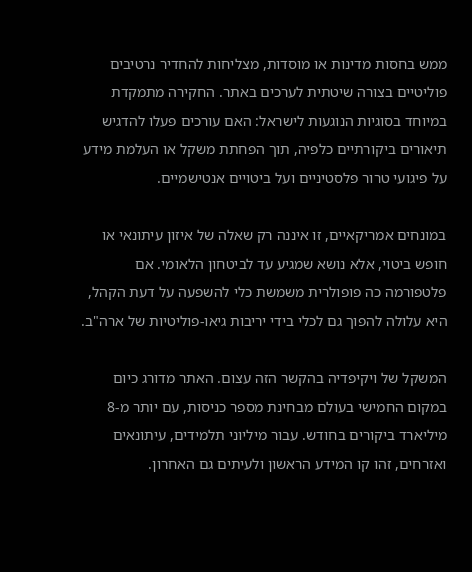ממש בחסות מדינות או מוסדות, מצליחות להחדיר נרטיבים פוליטיים בצורה שיטתית לערכים באתר. החקירה מתמקדת במיוחד בסוגיות הנוגעות לישראל: האם עורכים פעלו להדגיש תיאורים ביקורתיים כלפיה, תוך הפחתת משקל או העלמת מידע על פיגועי טרור פלסטיניים ועל ביטויים אנטישמיים.

במונחים אמריקאיים, זו איננה רק שאלה של איזון עיתונאי או חופש ביטוי, אלא נושא שמגיע עד לביטחון הלאומי. אם פלטפורמה כה פופולרית משמשת כלי להשפעה על דעת הקהל, היא עלולה להפוך גם לכלי בידי יריבות גיאו-פוליטיות של ארה"ב.

המשקל של ויקיפדיה בהקשר הזה עצום. האתר מדורג כיום במקום החמישי בעולם מבחינת מספר כניסות, עם יותר מ-8 מיליארד ביקורים בחודש. עבור מיליוני תלמידים, עיתונאים ואזרחים, זהו קו המידע הראשון ולעיתים גם האחרון.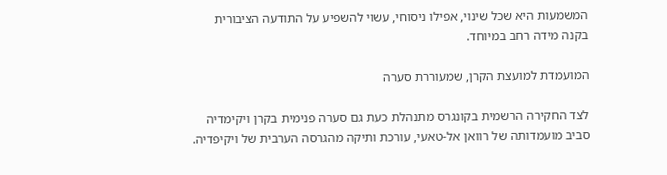המשמעות היא שכל שינוי, אפילו ניסוחי, עשוי להשפיע על התודעה הציבורית בקנה מידה רחב במיוחד.

המועמדת למועצת הקרן, שמעוררת סערה

לצד החקירה הרשמית בקונגרס מתנהלת כעת גם סערה פנימית בקרן ויקימדיה סביב מועמדותה של רוואן אל-טאעי, עורכת ותיקה מהגרסה הערבית של ויקיפדיה.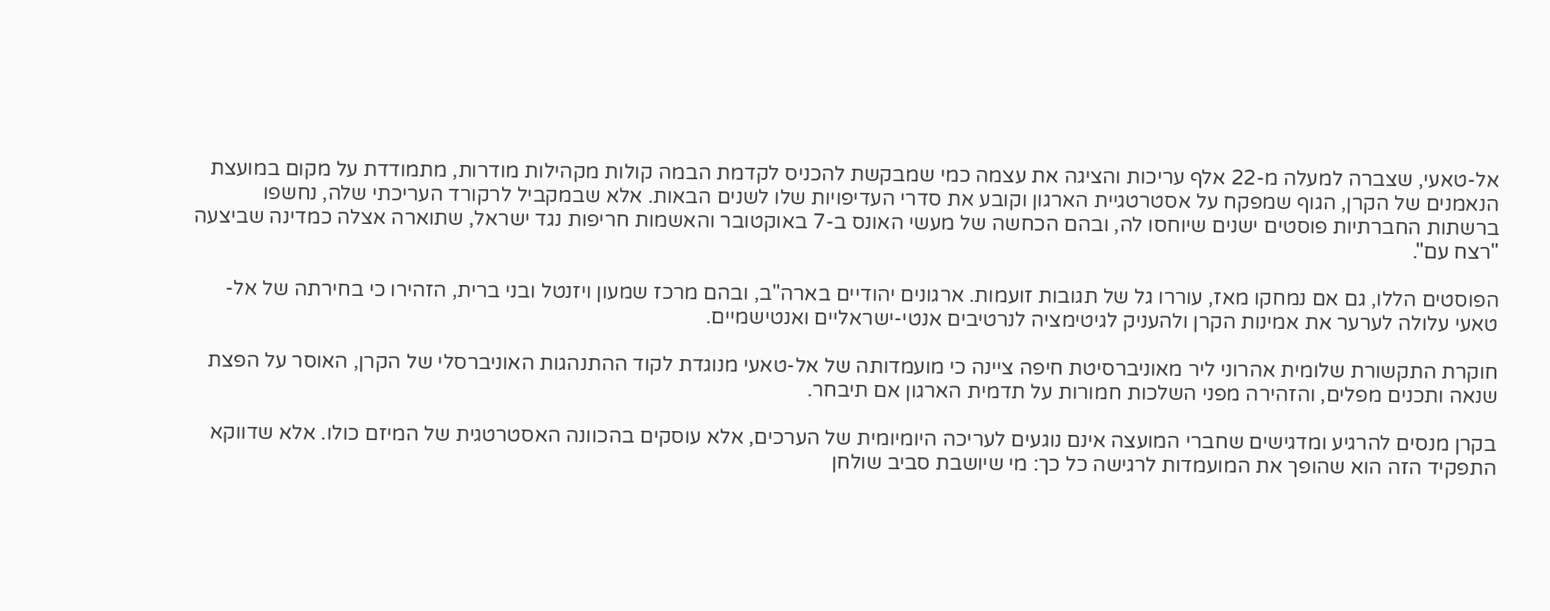אל-טאעי, שצברה למעלה מ-22 אלף עריכות והציגה את עצמה כמי שמבקשת להכניס לקדמת הבמה קולות מקהילות מודרות, מתמודדת על מקום במועצת הנאמנים של הקרן, הגוף שמפקח על אסטרטגיית הארגון וקובע את סדרי העדיפויות שלו לשנים הבאות. אלא שבמקביל לרקורד העריכתי שלה, נחשפו ברשתות החברתיות פוסטים ישנים שיוחסו לה, ובהם הכחשה של מעשי האונס ב-7 באוקטובר והאשמות חריפות נגד ישראל, שתוארה אצלה כמדינה שביצעה "רצח עם".

הפוסטים הללו, גם אם נמחקו מאז, עוררו גל של תגובות זועמות. ארגונים יהודיים בארה"ב, ובהם מרכז שמעון ויזנטל ובני ברית, הזהירו כי בחירתה של אל-טאעי עלולה לערער את אמינות הקרן ולהעניק לגיטימציה לנרטיבים אנטי-ישראליים ואנטישמיים.

חוקרת התקשורת שלומית אהרוני ליר מאוניברסיטת חיפה ציינה כי מועמדותה של אל-טאעי מנוגדת לקוד ההתנהגות האוניברסלי של הקרן, האוסר על הפצת שנאה ותכנים מפלים, והזהירה מפני השלכות חמורות על תדמית הארגון אם תיבחר.

בקרן מנסים להרגיע ומדגישים שחברי המועצה אינם נוגעים לעריכה היומיומית של הערכים, אלא עוסקים בהכוונה האסטרטגית של המיזם כולו. אלא שדווקא התפקיד הזה הוא שהופך את המועמדות לרגישה כל כך: מי שיושבת סביב שולחן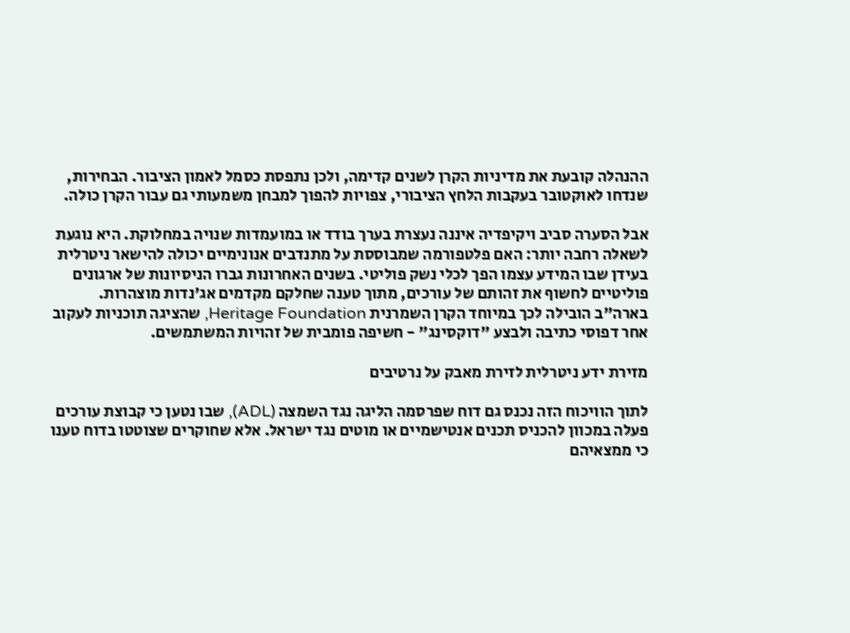ההנהלה קובעת את מדיניות הקרן לשנים קדימה, ולכן נתפסת כסמל לאמון הציבור. הבחירות, שנדחו לאוקטובר בעקבות הלחץ הציבורי, צפויות להפוך למבחן משמעותי גם עבור הקרן כולה.

אבל הסערה סביב ויקיפדיה איננה נעצרת בערך בודד או במועמדות שנויה במחלוקת. היא נוגעת לשאלה רחבה יותר: האם פלטפורמה שמבוססת על מתנדבים אנונימיים יכולה להישאר ניטרלית בעידן שבו המידע עצמו הפך לכלי נשק פוליטי. בשנים האחרונות גברו הניסיונות של ארגונים פוליטיים לחשוף את זהותם של עורכים, מתוך טענה שחלקם מקדמים אג'נדות מוצהרות. בארה"ב הובילה לכך במיוחד הקרן השמרנית Heritage Foundation, שהציגה תוכניות לעקוב אחר דפוסי כתיבה ולבצע "דוקסינג" - חשיפה פומבית של זהויות המשתמשים.

מזירת ידע ניטרלית לזירת מאבק על נרטיבים

לתוך הוויכוח הזה נכנס גם דוח שפרסמה הליגה נגד השמצה (ADL), שבו נטען כי קבוצת עורכים פעלה במכוון להכניס תכנים אנטישמיים או מוטים נגד ישראל. אלא שחוקרים שצוטטו בדוח טענו כי ממצאיהם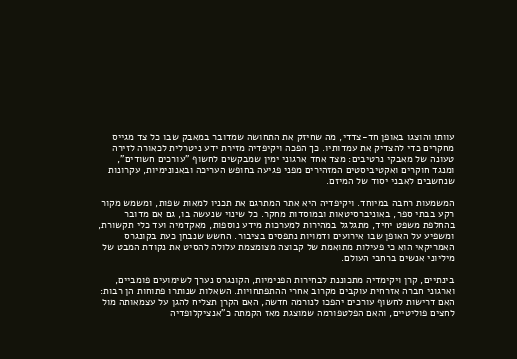עוותו והוצגו באופן חד-צדדי, מה שחיזק את התחושה שמדובר במאבק שבו כל צד מגייס מחקרים כדי להצדיק את עמדותיו. כך הפכה ויקיפדיה מזירת ידע ניטרלית לכאורה לזירה טעונה של מאבקי נרטיבים: מצד אחד ארגוני ימין שמבקשים לחשוף "עורכים חשודים", ומנגד חוקרים ואקטיביסטים המזהירים מפני פגיעה בחופש העריכה ובאנונימיות, עקרונות שנחשבים לאבני יסוד של המיזם.

המשמעות רחבה במיוחד. ויקיפדיה היא אתר המתרגם את תכניו למאות שפות, ומשמש מקור רקע בבתי ספר, באוניברסיטאות ובמוסדות מחקר. כל שינוי שנעשה בו, גם אם מדובר בהחלפת משפט יחיד, מתגלגל במהירות למערכות מידע נוספות, מאקדמיה ועד כלי תקשורת, ומשפיע על האופן שבו אירועים ודמויות נתפסים בציבור. החשש שנבחן כעת בקונגרס האמריקאי הוא כי פעילות מתואמת של קבוצה מצומצמת עלולה להסיט את נקודת המבט של מיליוני אנשים ברחבי העולם.

בינתיים, קרן ויקימדיה מתכוננת לבחירות הפנימיות, הקונגרס נערך לשימועים פומביים, וארגוני חברה אזרחית עוקבים מקרוב אחרי ההתפתחויות. השאלות שנותרו פתוחות הן רבות: האם דרישות לחשוף עורכים יהפכו לנורמה חדשה, האם הקרן תצליח להגן על עצמאותה מול לחצים פוליטיים, והאם הפלטפורמה שמוצגת מאז הקמתה כ"אנציקלופדיה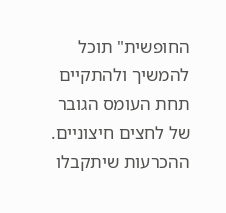החופשית" תוכל להמשיך ולהתקיים תחת העומס הגובר של לחצים חיצוניים. ההכרעות שיתקבלו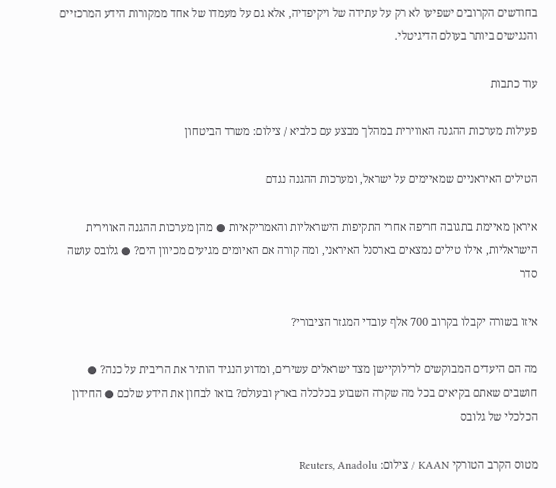בחודשים הקרובים ישפיעו לא רק על עתידה של ויקיפדיה, אלא גם על מעמדו של אחד ממקורות הידע המרכזיים והנגישים ביותר בעולם הדיגיטלי.

עוד כתבות

פעילות מערכות ההגנה האווירית במהלך מבצע עם כלביא / צילום: משרד הביטחון

הטילים האיראניים שמאיימים על ישראל, ומערכות ההגנה נגדם

איראן מאיימת בתגובה חריפה אחרי התקיפות הישראליות והאמריקאיות ● מהן מערכות ההגנה האווירית הישראליות, אילו טילים נמצאים בארסנל האיראני, ומה קורה אם האיומים מגיעים מכיוון הים? ● גלובס עושה סדר

איזו בשורה יקבלו בקרוב 700 אלף עובדי המגזר הציבורי?

מה הם היעדים המבוקשים לרילוקיישן מצד ישראלים עשירים, ומדוע הנגיד הותיר את הריבית על כנה? ● חושבים שאתם בקיאים בכל מה שקרה השבוע בכלכלה בארץ ובעולם? בואו לבחון את הידע שלכם ● החידון הכלכלי של גלובס

מטוס הקרב הטורקי KAAN / צילום: Reuters, Anadolu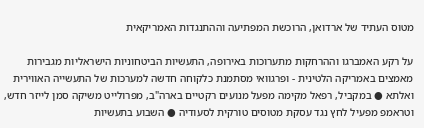מטוס העתיד של ארדואן, הרוכשת המפתיעה וההתנגדות האמריקאית

על רקע האמברגו וההרחקות מתערוכות באירופה, התעשיות הביטחוניות הישראליות מגבירות מאמצים באמריקה הלטינית - ופרגוואי מסתמנת כלקוחה חדשה למערכות של התעשייה האווירית ואלתא ● במקביל, רפאל מקימה מפעל מנועים רקטיים בארה"ב, מפרולייט משיקה סמן לייזר חדש, וטראמפ מפעיל לחץ נגד עסקת מטוסים טורקית לסעודיה ● השבוע בתעשיות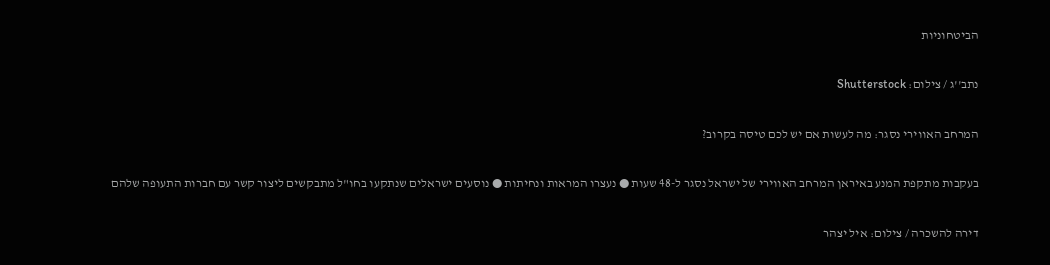הביטחוניות

נתב''ג / צילום: Shutterstock

המרחב האווירי נסגר: מה לעשות אם יש לכם טיסה בקרוב?

בעקבות מתקפת המנע באיראן המרחב האווירי של ישראל נסגר ל-48 שעות ● נעצרו המראות ונחיתות ● נוסעים ישראלים שנתקעו בחו"ל מתבקשים ליצור קשר עם חברות התעופה שלהם

דירה להשכרה / צילום: איל יצהר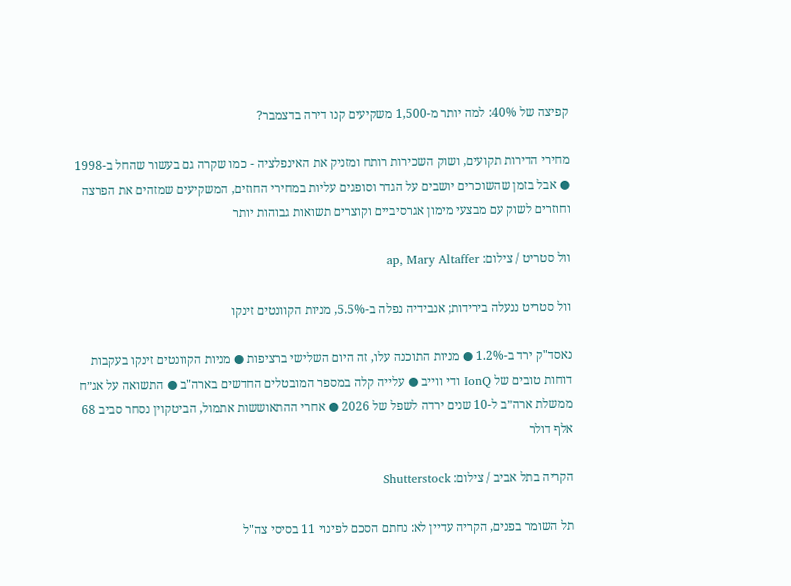קפיצה של 40%: למה יותר מ-1,500 משקיעים קנו דירה בדצמבר?

מחירי הדירות תקועים, ושוק השכירות רותח ומזניק את האינפלציה - כמו שקרה גם בעשור שהחל ב-1998 ● אבל בזמן שהשוכרים יושבים על הגדר וסופגים עליות במחירי החוזים, המשקיעים שמזהים את הפרצה וחוזרים לשוק עם מבצעי מימון אגרסיביים וקוצרים תשואות גבוהות יותר

וול סטריט / צילום: ap, Mary Altaffer

וול סטריט ננעלה בירידות; אנבידיה נפלה ב-5.5%, מניות הקוונטים זינקו

נאסד"ק ירד ב-1.2% ● מניות התוכנה עלו, זה היום השלישי ברציפות ● מניות הקוונטים זינקו בעקבות דוחות טובים של IonQ ודי ווייב ● עלייה קלה במספר המובטלים החדשים בארה"ב ● התשואה על אג״ח ממשלת ארה״ב ל-10 שנים ירדה לשפל של 2026 ● אחרי ההתאוששות אתמול, הביטקוין נסחר סביב 68 אלף דולר

הקריה בתל אביב / צילום: Shutterstock

תל השומר בפנים, הקריה עדיין לא: נחתם הסכם לפינוי 11 בסיסי צה"ל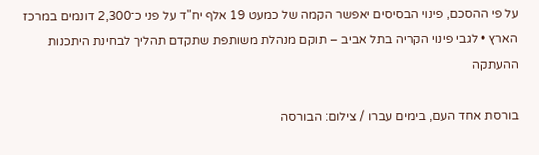על פי ההסכם, פינוי הבסיסים יאפשר הקמה של כמעט 19 אלף יח"ד על פני כ־2,300 דונמים במרכז הארץ • לגבי פינוי הקריה בתל אביב – תוקם מנהלת משותפת שתקדם תהליך לבחינת היתכנות ההעתקה

בורסת אחד העם, בימים עברו / צילום: הבורסה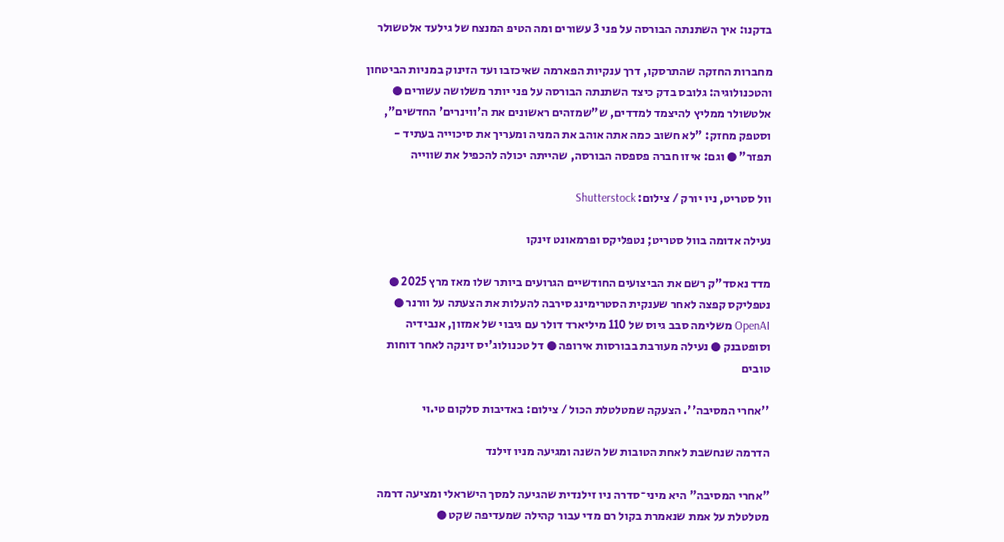בדקנו: איך השתנתה הבורסה על פני 3 עשורים ומה הטיפ המנצח של גילעד אלטשולר

מחברות החזקה שהתרסקו, דרך ענקיות הפארמה שאיכזבו ועד הזינוק במניות הביטחון והטכנולוגיה: גלובס בדק כיצד השתנתה הבורסה על פני יותר משלושה עשורים ● אלטשולר ממליץ להיצמד למדדים, ש"שמזהים ראשונים את ה'ווינרים' החדשים", וסטפק מחזק: "לא חשוב כמה אתה אוהב את המניה ומעריך את סיכוייה בעתיד - תפזר" ● וגם: איזו חברה פספסה הבורסה, שהייתה יכולה להכפיל את שווייה

וול סטריט, ניו יורק / צילום: Shutterstock

נעילה אדומה בוול סטריט; נטפליקס ופרמאונט זינקו

מדד נאסד"ק רשם את הביצועים החודשיים הגרועים ביותר שלו מאז מרץ 2025 ● נטפליקס קפצה לאחר שענקית הסטרימינג סירבה להעלות את הצעתה על וורנר ● OpenAI משלימה סבב גיוס של 110 מיליארד דולר עם גיבוי של אמזון, אנבידיה וסופטבנק ● נעילה מעורבת בבורסות אירופה ● דל טכנולוג'יס זינקה לאחר דוחות טובים

''אחרי המסיבה''. הצעקה שמטלטלת הכול / צילום: באדיבות סלקום טי.וי

הדרמה שנחשבת לאחת הטובות של השנה ומגיעה מניו זילנד

"אחרי המסיבה" היא מיני־סדרה ניו זילנדית שהגיעה למסך הישראלי ומציעה דרמה מטלטלת על אמת שנאמרת בקול רם מדי עבור קהילה שמעדיפה שקט ●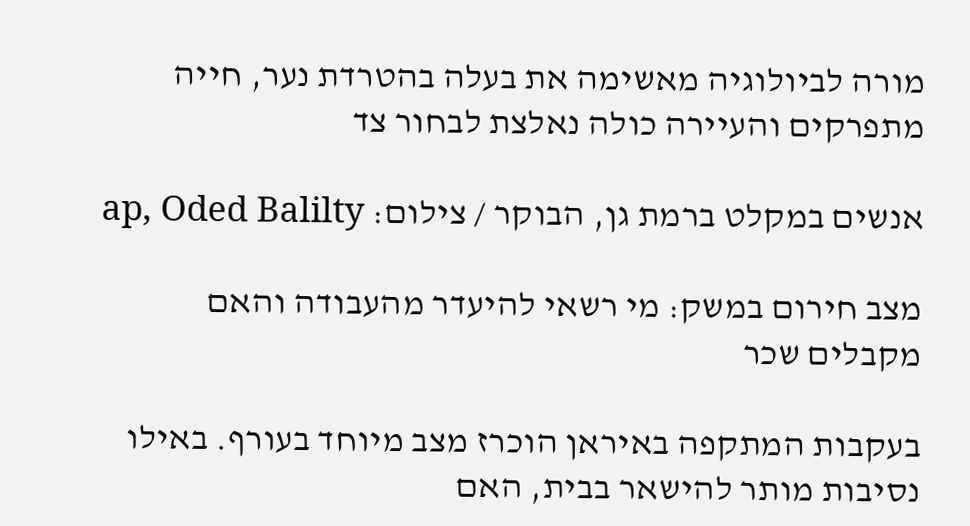מורה לביולוגיה מאשימה את בעלה בהטרדת נער, חייה מתפרקים והעיירה כולה נאלצת לבחור צד

אנשים במקלט ברמת גן, הבוקר / צילום: ap, Oded Balilty

מצב חירום במשק: מי רשאי להיעדר מהעבודה והאם מקבלים שכר

בעקבות המתקפה באיראן הוכרז מצב מיוחד בעורף. באילו נסיבות מותר להישאר בבית, האם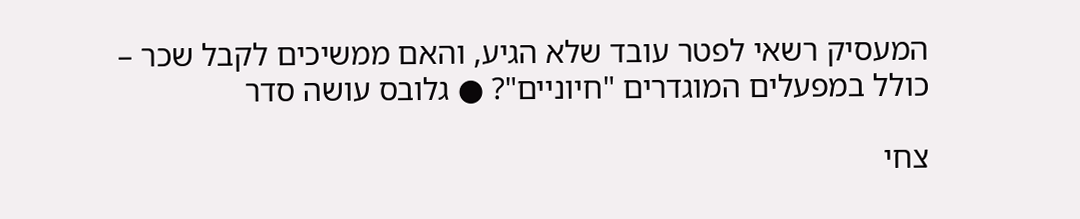המעסיק רשאי לפטר עובד שלא הגיע, והאם ממשיכים לקבל שכר – כולל במפעלים המוגדרים "חיוניים"? ● גלובס עושה סדר

צחי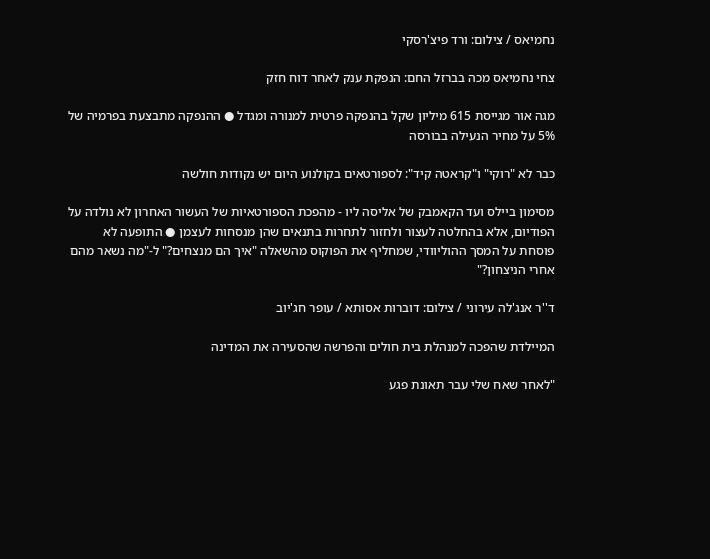נחמיאס / צילום: ורד פיצ'רסקי

צחי נחמיאס מכה בברזל החם: הנפקת ענק לאחר דוח חזק

מגה אור מגייסת 615 מיליון שקל בהנפקה פרטית למנורה ומגדל ● ההנפקה מתבצעת בפרמיה של 5% על מחיר הנעילה בבורסה

כבר לא "רוקי" ו"קראטה קיד": לספורטאים בקולנוע היום יש נקודות חולשה

מסימון ביילס ועד הקאמבק של אליסה ליו - מהפכת הספורטאיות של העשור האחרון לא נולדה על הפודיום, אלא בהחלטה לעצור ולחזור לתחרות בתנאים שהן מנסחות לעצמן ● התופעה לא פוסחת על המסך ההוליוודי, שמחליף את הפוקוס מהשאלה "איך הם מנצחים?" ל-"מה נשאר מהם אחרי הניצחון?"

ד''ר אנג'לה עירוני / צילום: דוברות אסותא / עופר חג'יוב

המיילדת שהפכה למנהלת בית חולים והפרשה שהסעירה את המדינה

"לאחר שאח שלי עבר תאונת פגע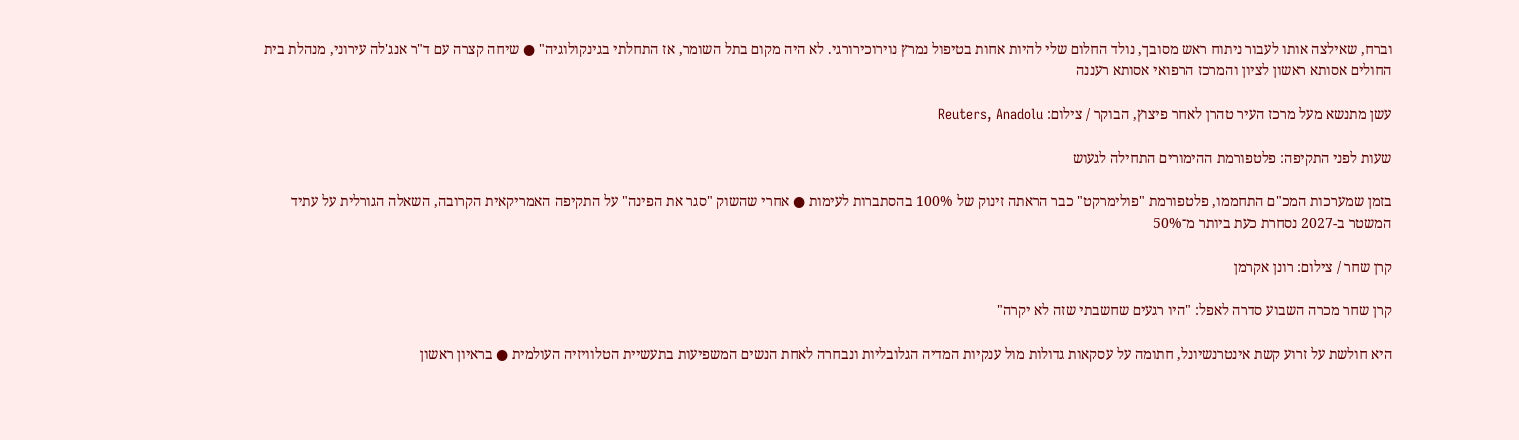וברח, שאילצה אותו לעבור ניתוח ראש מסובך, נולד החלום שלי להיות אחות בטיפול נמרץ נוירוכירורגי. לא היה מקום בתל השומר, אז התחלתי בגינקולוגיה" ● שיחה קצרה עם ד"ר אנג'לה עירוני, מנהלת בית החולים אסותא ראשון לציון והמרכז הרפואי אסותא רעננה

עשן מתנשא מעל מרכז העיר טהרן לאחר פיצוץ, הבוקר / צילום: Reuters, Anadolu

שעות לפני התקיפה: פלטפורמת ההימורים התחילה לגעוש

בזמן שמערכות המכ"ם התחממו, פלטפורמת "פולימרקט" כבר הראתה זינוק של 100% בהסתברות לעימות ● אחרי שהשוק "סגר את הפינה" על התקיפה האמריקאית הקרובה, השאלה הגורלית על עתיד המשטר ב-2027 נסחרת כעת ביותר מ־50%

קרן שחר / צילום: רונן אקרמן

קרן שחר מכרה השבוע סדרה לאפל: "היו רגעים שחשבתי שזה לא יקרה"

היא חולשת על זרוע קשת אינטרנשיונל, חתומה על עסקאות גדולות מול ענקיות המדיה הגלובליות ונבחרה לאחת הנשים המשפיעות בתעשיית הטלוויזיה העולמית ● בראיון ראשון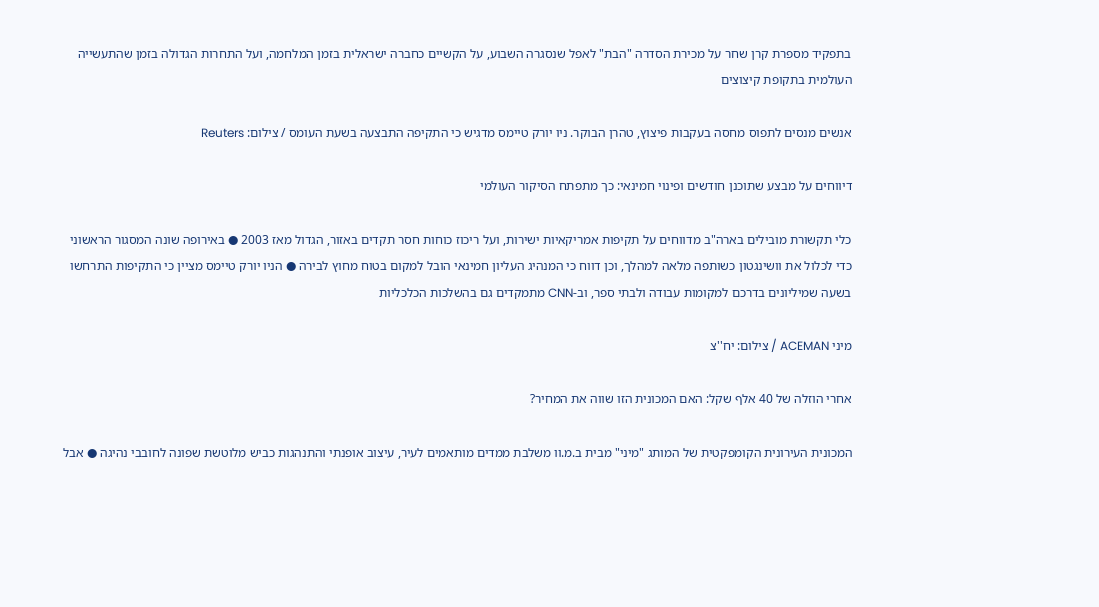בתפקיד מספרת קרן שחר על מכירת הסדרה "הבת" לאפל שנסגרה השבוע, על הקשיים כחברה ישראלית בזמן המלחמה, ועל התחרות הגדולה בזמן שהתעשייה העולמית בתקופת קיצוצים

אנשים מנסים לתפוס מחסה בעקבות פיצוץ, טהרן הבוקר. ניו יורק טיימס מדגיש כי התקיפה התבצעה בשעת העומס / צילום: Reuters

דיווחים על מבצע שתוכנן חודשים ופינוי חמינאי: כך מתפתח הסיקור העולמי

כלי תקשורת מובילים בארה"ב מדווחים על תקיפות אמריקאיות ישירות, ועל ריכוז כוחות חסר תקדים באזור, הגדול מאז 2003 ● באירופה שונה המסגור הראשוני כדי לכלול את וושינגטון כשותפה מלאה למהלך, וכן דווח כי המנהיג העליון חמינאי הובל למקום בטוח מחוץ לבירה ● הניו יורק טיימס מציין כי התקיפות התרחשו בשעה שמיליונים בדרכם למקומות עבודה ולבתי ספר, וב-CNN מתמקדים גם בהשלכות הכלכליות

מיני ACEMAN / צילום: יח''צ

אחרי הוזלה של 40 אלף שקל: האם המכונית הזו שווה את המחיר?

המכונית העירונית הקומפקטית של המותג "מיני" מבית ב.מ.וו משלבת ממדים מותאמים לעיר, עיצוב אופנתי והתנהגות כביש מלוטשת שפונה לחובבי נהיגה ● אבל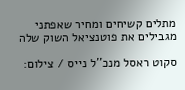מתלים קשיחים ומחיר שאפתני מגבילים את פוטנציאל השוק שלה

סקוט ראסל מנכ''ל נייס / צילום: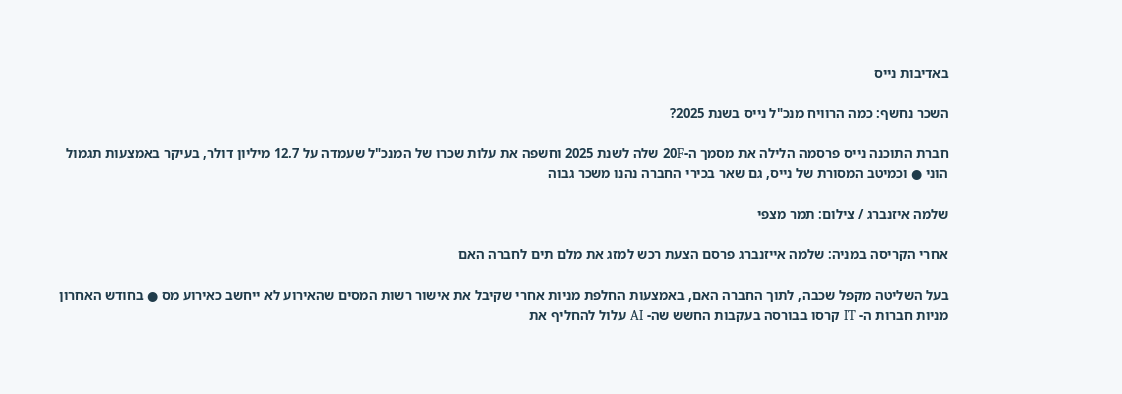באדיבות נייס

השכר נחשף: כמה הרוויח מנכ"ל נייס בשנת 2025?

חברת התוכנה נייס פרסמה הלילה את מסמך ה-20F שלה לשנת 2025 וחשפה את עלות שכרו של המנכ"ל שעמדה על 12.7 מיליון דולר, בעיקר באמצעות תגמול הוני ● וכמיטב המסורת של נייס, גם שאר בכירי החברה נהנו משכר גבוה

שלמה איזנברג / צילום: תמר מצפי

אחרי הקריסה במניה: שלמה אייזנברג פרסם הצעת רכש למזג את מלם תים לחברה האם

בעל השליטה מקפל שכבה, לתוך החברה האם, באמצעות החלפת מניות אחרי שקיבל את אישור רשות המסים שהאירוע לא ייחשב כאירוע מס ● בחודש האחרון מניות חברות ה- IT קרסו בבורסה בעקבות החשש שה- AI עלול להחליף את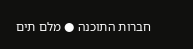חברות התוכנה ● מלם תים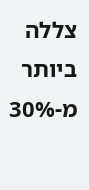צללה ביותר מ-30%